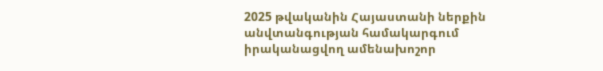2025 թվականին Հայաստանի ներքին անվտանգության համակարգում իրականացվող ամենախոշոր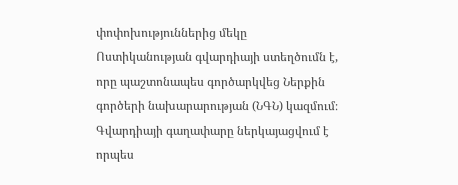փոփոխություններից մեկը Ոստիկանության գվարդիայի ստեղծումն է, որը պաշտոնապես գործարկվեց Ներքին գործերի նախարարության (ՆԳՆ) կազմում։ Գվարդիայի գաղափարը ներկայացվում է որպես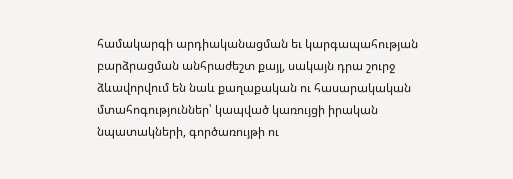համակարգի արդիականացման եւ կարգապահության բարձրացման անհրաժեշտ քայլ, սակայն դրա շուրջ ձևավորվում են նաև քաղաքական ու հասարակական մտահոգություններ՝ կապված կառույցի իրական նպատակների, գործառույթի ու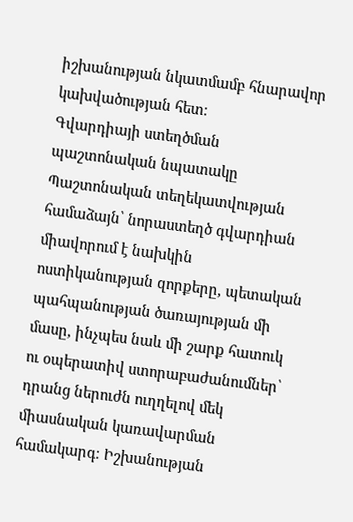իշխանության նկատմամբ հնարավոր կախվածության հետ։
Գվարդիայի ստեղծման պաշտոնական նպատակը
Պաշտոնական տեղեկատվության համաձայն՝ նորաստեղծ գվարդիան միավորում է նախկին ոստիկանության զորքերը, պետական պահպանության ծառայության մի մասը, ինչպես նաև մի շարք հատուկ ու օպերատիվ ստորաբաժանումներ՝ դրանց ներուժն ուղղելով մեկ միասնական կառավարման համակարգ։ Իշխանության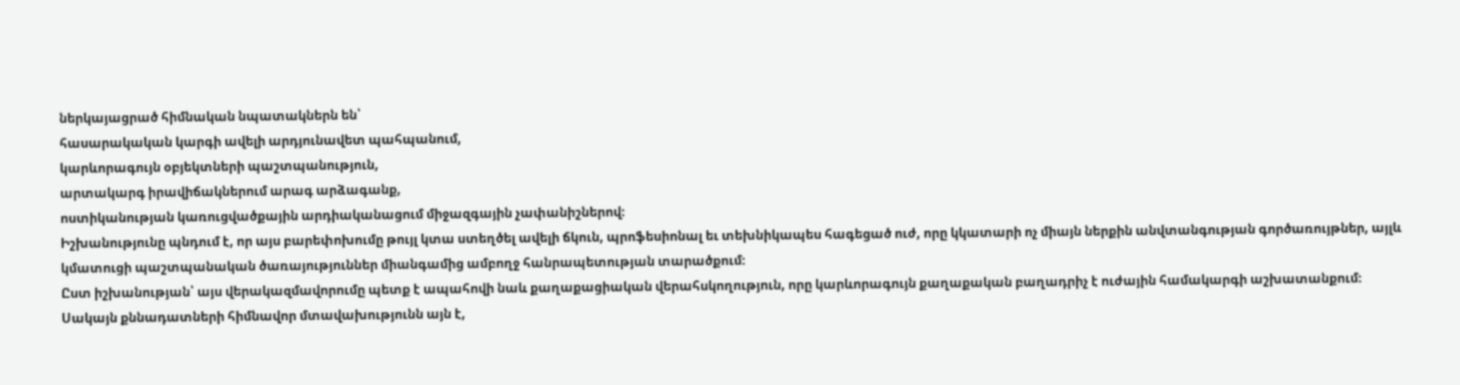ներկայացրած հիմնական նպատակներն են՝
հասարակական կարգի ավելի արդյունավետ պահպանում,
կարևորագույն օբյեկտների պաշտպանություն,
արտակարգ իրավիճակներում արագ արձագանք,
ոստիկանության կառուցվածքային արդիականացում միջազգային չափանիշներով։
Իշխանությունը պնդում է, որ այս բարեփոխումը թույլ կտա ստեղծել ավելի ճկուն, պրոֆեսիոնալ եւ տեխնիկապես հագեցած ուժ, որը կկատարի ոչ միայն ներքին անվտանգության գործառույթներ, այլև կմատուցի պաշտպանական ծառայություններ միանգամից ամբողջ հանրապետության տարածքում։
Ըստ իշխանության՝ այս վերակազմավորումը պետք է ապահովի նաև քաղաքացիական վերահսկողություն, որը կարևորագույն քաղաքական բաղադրիչ է ուժային համակարգի աշխատանքում։ Սակայն քննադատների հիմնավոր մտավախությունն այն է,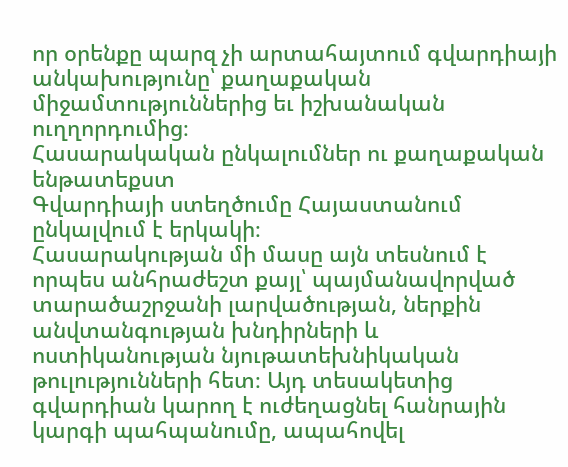որ օրենքը պարզ չի արտահայտում գվարդիայի անկախությունը՝ քաղաքական միջամտություններից եւ իշխանական ուղղորդումից։
Հասարակական ընկալումներ ու քաղաքական ենթատեքստ
Գվարդիայի ստեղծումը Հայաստանում ընկալվում է երկակի։
Հասարակության մի մասը այն տեսնում է որպես անհրաժեշտ քայլ՝ պայմանավորված տարածաշրջանի լարվածության, ներքին անվտանգության խնդիրների և ոստիկանության նյութատեխնիկական թուլությունների հետ։ Այդ տեսակետից գվարդիան կարող է ուժեղացնել հանրային կարգի պահպանումը, ապահովել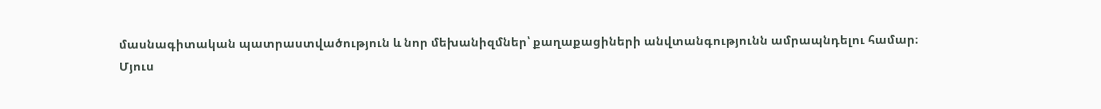մասնագիտական պատրաստվածություն և նոր մեխանիզմներ՝ քաղաքացիների անվտանգությունն ամրապնդելու համար։
Մյուս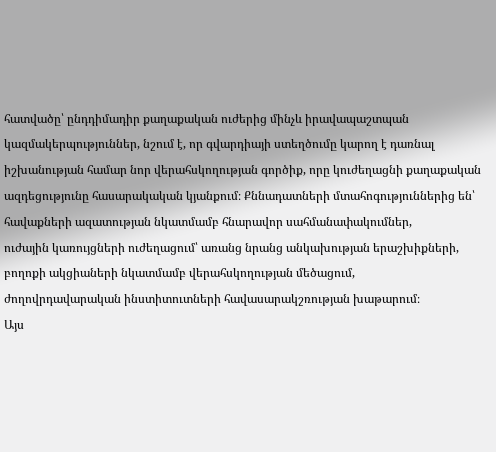հատվածը՝ ընդդիմադիր քաղաքական ուժերից մինչև իրավապաշտպան կազմակերպություններ, նշում է, որ գվարդիայի ստեղծումը կարող է դառնալ իշխանության համար նոր վերահսկողության գործիք, որը կուժեղացնի քաղաքական ազդեցությունը հասարակական կյանքում։ Քննադատների մտահոգություններից են՝
հավաքների ազատության նկատմամբ հնարավոր սահմանափակումներ,
ուժային կառույցների ուժեղացում՝ առանց նրանց անկախության երաշխիքների,
բողոքի ակցիաների նկատմամբ վերահսկողության մեծացում,
ժողովրդավարական ինստիտուտների հավասարակշռության խաթարում։
Այս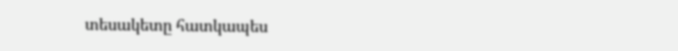տեսակետը հատկապես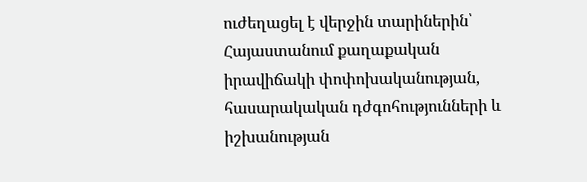ուժեղացել է վերջին տարիներին՝ Հայաստանում քաղաքական իրավիճակի փոփոխականության, հասարակական դժգոհությունների և իշխանության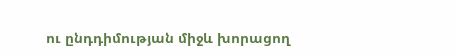ու ընդդիմության միջև խորացող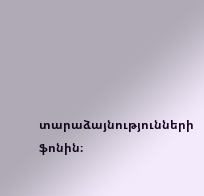տարաձայնությունների ֆոնին։